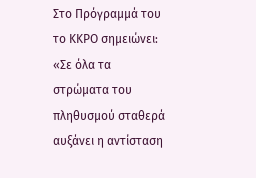Στο Πρόγραμμά του το ΚΚΡΟ σημειώνει: «Σε όλα τα στρώματα του πληθυσμού σταθερά αυξάνει η αντίσταση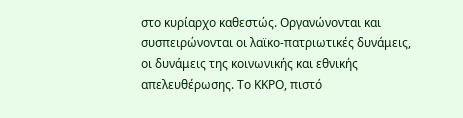στο κυρίαρχο καθεστώς. Οργανώνονται και συσπειρώνονται οι λαϊκο-πατριωτικές δυνάμεις, οι δυνάμεις της κοινωνικής και εθνικής απελευθέρωσης. Το ΚΚΡΟ, πιστό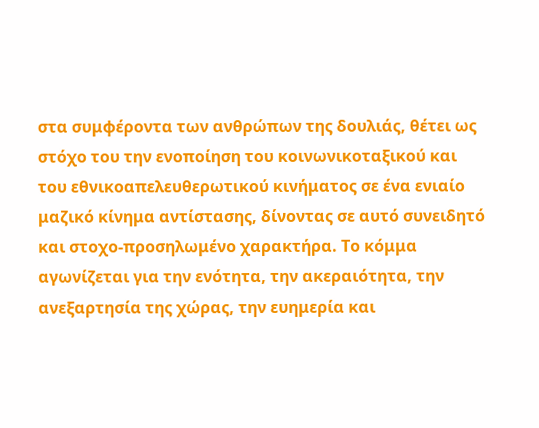στα συμφέροντα των ανθρώπων της δουλιάς, θέτει ως στόχο του την ενοποίηση του κοινωνικοταξικού και του εθνικοαπελευθερωτικού κινήματος σε ένα ενιαίο μαζικό κίνημα αντίστασης, δίνοντας σε αυτό συνειδητό και στοχο-προσηλωμένο χαρακτήρα. Το κόμμα αγωνίζεται για την ενότητα, την ακεραιότητα, την ανεξαρτησία της χώρας, την ευημερία και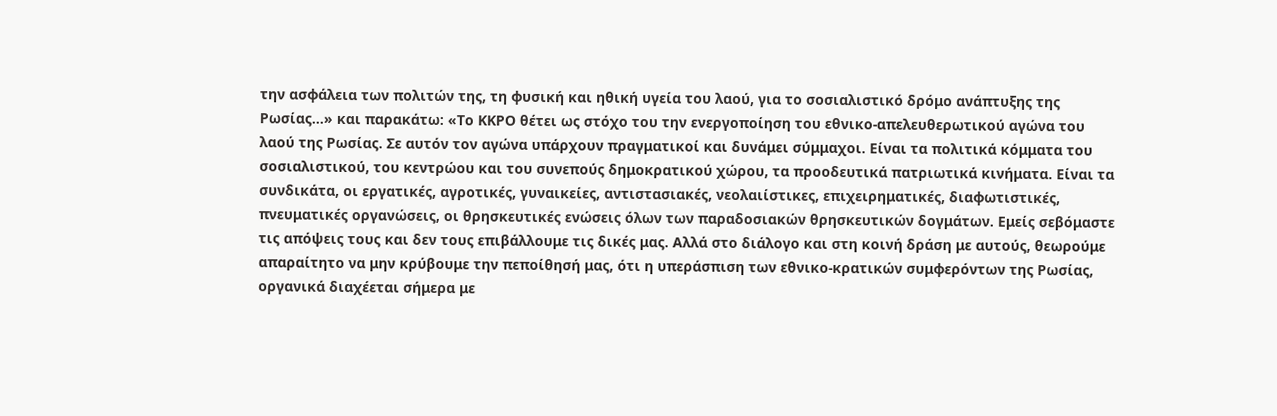την ασφάλεια των πολιτών της, τη φυσική και ηθική υγεία του λαού, για το σοσιαλιστικό δρόμο ανάπτυξης της Ρωσίας…» και παρακάτω: «Το ΚΚΡΟ θέτει ως στόχο του την ενεργοποίηση του εθνικο-απελευθερωτικού αγώνα του λαού της Ρωσίας. Σε αυτόν τον αγώνα υπάρχουν πραγματικοί και δυνάμει σύμμαχοι. Είναι τα πολιτικά κόμματα του σοσιαλιστικού, του κεντρώου και του συνεπούς δημοκρατικού χώρου, τα προοδευτικά πατριωτικά κινήματα. Είναι τα συνδικάτα, οι εργατικές, αγροτικές, γυναικείες, αντιστασιακές, νεολαιίστικες, επιχειρηματικές, διαφωτιστικές, πνευματικές οργανώσεις, οι θρησκευτικές ενώσεις όλων των παραδοσιακών θρησκευτικών δογμάτων. Εμείς σεβόμαστε τις απόψεις τους και δεν τους επιβάλλουμε τις δικές μας. Αλλά στο διάλογο και στη κοινή δράση με αυτούς, θεωρούμε απαραίτητο να μην κρύβουμε την πεποίθησή μας, ότι η υπεράσπιση των εθνικο-κρατικών συμφερόντων της Ρωσίας, οργανικά διαχέεται σήμερα με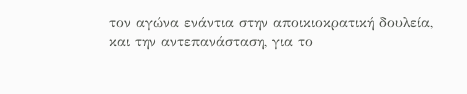τον αγώνα ενάντια στην αποικιοκρατική δουλεία, και την αντεπανάσταση, για το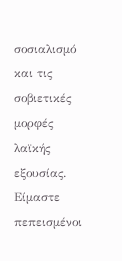σοσιαλισμό και τις σοβιετικές μορφές λαϊκής εξουσίας. Είμαστε πεπεισμένοι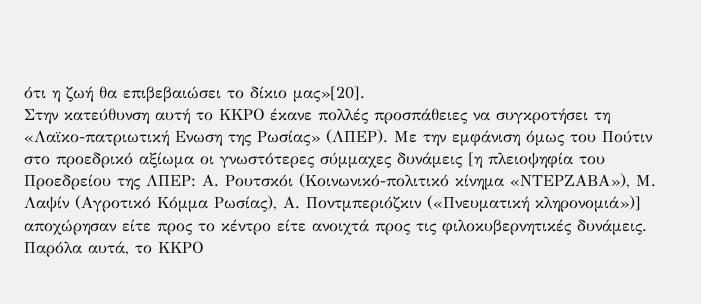ότι η ζωή θα επιβεβαιώσει το δίκιο μας»[20].
Στην κατεύθυνση αυτή το ΚΚΡΟ έκανε πολλές προσπάθειες να συγκροτήσει τη «Λαϊκο-πατριωτική Ενωση της Ρωσίας» (ΛΠΕΡ). Με την εμφάνιση όμως του Πούτιν στο προεδρικό αξίωμα οι γνωστότερες σύμμαχες δυνάμεις [η πλειοψηφία του Προεδρείου της ΛΠΕΡ: Α. Ρουτσκόι (Κοινωνικό-πολιτικό κίνημα «ΝΤΕΡΖΑΒΑ»), Μ. Λαψίν (Αγροτικό Κόμμα Ρωσίας), Α. Ποντμπεριόζκιν («Πνευματική κληρονομιά»)] αποχώρησαν είτε προς το κέντρο είτε ανοιχτά προς τις φιλοκυβερνητικές δυνάμεις. Παρόλα αυτά, το ΚΚΡΟ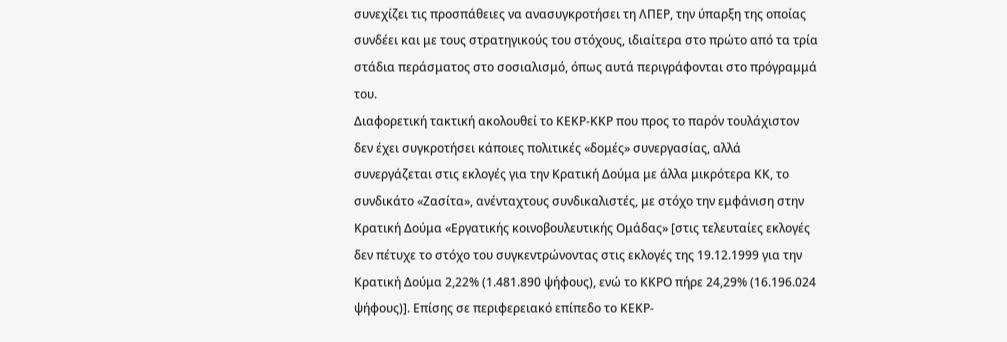συνεχίζει τις προσπάθειες να ανασυγκροτήσει τη ΛΠΕΡ, την ύπαρξη της οποίας συνδέει και με τους στρατηγικούς του στόχους, ιδιαίτερα στο πρώτο από τα τρία στάδια περάσματος στο σοσιαλισμό, όπως αυτά περιγράφονται στο πρόγραμμά του.
Διαφορετική τακτική ακολουθεί το ΚΕΚΡ-ΚΚΡ που προς το παρόν τουλάχιστον δεν έχει συγκροτήσει κάποιες πολιτικές «δομές» συνεργασίας, αλλά συνεργάζεται στις εκλογές για την Κρατική Δούμα με άλλα μικρότερα ΚΚ, το συνδικάτο «Ζασίτα», ανένταχτους συνδικαλιστές, με στόχο την εμφάνιση στην Κρατική Δούμα «Εργατικής κοινοβουλευτικής Ομάδας» [στις τελευταίες εκλογές δεν πέτυχε το στόχο του συγκεντρώνοντας στις εκλογές της 19.12.1999 για την Κρατική Δούμα 2,22% (1.481.890 ψήφους), ενώ το ΚΚΡΟ πήρε 24,29% (16.196.024 ψήφους)]. Επίσης σε περιφερειακό επίπεδο το ΚΕΚΡ-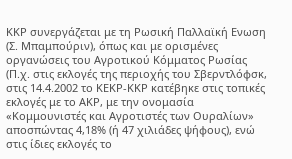ΚΚΡ συνεργάζεται με τη Ρωσική Παλλαϊκή Ενωση (Σ. Μπαμπούριν), όπως και με ορισμένες οργανώσεις του Αγροτικού Κόμματος Ρωσίας (Π.χ. στις εκλογές της περιοχής του Σβερντλόφσκ, στις 14.4.2002 το ΚΕΚΡ-ΚΚΡ κατέβηκε στις τοπικές εκλογές με το ΑΚΡ, με την ονομασία «Κομμουνιστές και Αγροτιστές των Ουραλίων» αποσπώντας 4,18% (ή 47 χιλιάδες ψήφους), ενώ στις ίδιες εκλογές το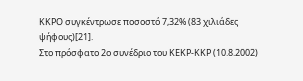ΚΚΡΟ συγκέντρωσε ποσοστό 7,32% (83 χιλιάδες ψήφους)[21].
Στο πρόσφατο 2ο συνέδριο του ΚΕΚΡ-ΚΚΡ (10.8.2002)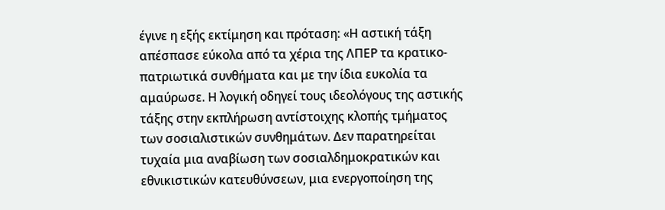έγινε η εξής εκτίμηση και πρόταση: «Η αστική τάξη απέσπασε εύκολα από τα χέρια της ΛΠΕΡ τα κρατικο-πατριωτικά συνθήματα και με την ίδια ευκολία τα αμαύρωσε. Η λογική οδηγεί τους ιδεολόγους της αστικής τάξης στην εκπλήρωση αντίστοιχης κλοπής τμήματος των σοσιαλιστικών συνθημάτων. Δεν παρατηρείται τυχαία μια αναβίωση των σοσιαλδημοκρατικών και εθνικιστικών κατευθύνσεων, μια ενεργοποίηση της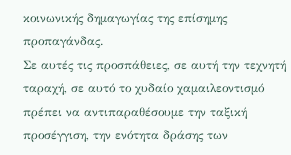κοινωνικής δημαγωγίας της επίσημης προπαγάνδας.
Σε αυτές τις προσπάθειες, σε αυτή την τεχνητή ταραχή, σε αυτό το χυδαίο χαμαιλεοντισμό πρέπει να αντιπαραθέσουμε την ταξική προσέγγιση, την ενότητα δράσης των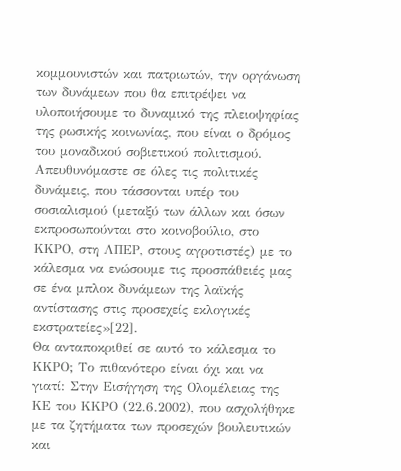κομμουνιστών και πατριωτών, την οργάνωση των δυνάμεων που θα επιτρέψει να υλοποιήσουμε το δυναμικό της πλειοψηφίας της ρωσικής κοινωνίας, που είναι ο δρόμος του μοναδικού σοβιετικού πολιτισμού.
Απευθυνόμαστε σε όλες τις πολιτικές δυνάμεις, που τάσσονται υπέρ του σοσιαλισμού (μεταξύ των άλλων και όσων εκπροσωπούνται στο κοινοβούλιο, στο ΚΚΡΟ, στη ΛΠΕΡ, στους αγροτιστές) με το κάλεσμα να ενώσουμε τις προσπάθειές μας σε ένα μπλοκ δυνάμεων της λαϊκής αντίστασης στις προσεχείς εκλογικές εκστρατείες»[22].
Θα ανταποκριθεί σε αυτό το κάλεσμα το ΚΚΡΟ; Το πιθανότερο είναι όχι και να γιατί: Στην Εισήγηση της Ολομέλειας της ΚΕ του ΚΚΡΟ (22.6.2002), που ασχολήθηκε με τα ζητήματα των προσεχών βουλευτικών και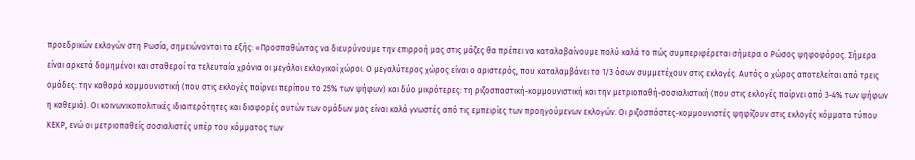προεδρικών εκλογών στη Ρωσία, σημειώνονται τα εξής: «Προσπαθώντας να διευρύνουμε την επιρροή μας στις μάζες θα πρέπει να καταλαβαίνουμε πολύ καλά το πώς συμπεριφέρεται σήμερα ο Ρώσος ψηφοφόρος. Σήμερα είναι αρκετά δομημένοι και σταθεροί τα τελευταία χρόνια οι μεγάλοι εκλογικοί χώροι. Ο μεγαλύτερος χώρος είναι ο αριστερός, που καταλαμβάνει το 1/3 όσων συμμετέχουν στις εκλογές. Αυτός ο χώρος αποτελείται από τρεις ομάδες: την καθαρά κομμουνιστική (που στις εκλογές παίρνει περίπου το 25% των ψήφων) και δύο μικρότερες: τη ριζοσπαστική-κομμουνιστική και την μετριοπαθή-σοσιαλιστική (που στις εκλογές παίρνει από 3-4% των ψήφων η καθεμιά). Οι κοινωνικοπολιτικές ιδιαιτερότητες και διαφορές αυτών των ομάδων μας είναι καλά γνωστές από τις εμπειρίες των προηγούμενων εκλογών. Οι ριζοσπάστες-κομμουνιστές ψηφίζουν στις εκλογές κόμματα τύπου ΚΕΚΡ, ενώ οι μετριοπαθείς σοσιαλιστές υπέρ του κόμματος των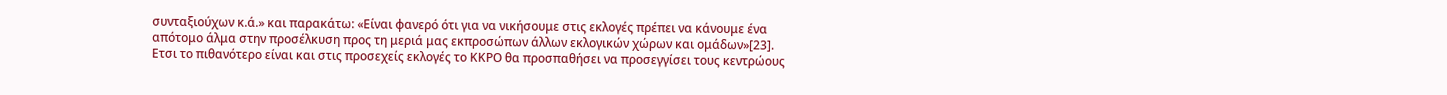συνταξιούχων κ.ά.» και παρακάτω: «Είναι φανερό ότι για να νικήσουμε στις εκλογές πρέπει να κάνουμε ένα απότομο άλμα στην προσέλκυση προς τη μεριά μας εκπροσώπων άλλων εκλογικών χώρων και ομάδων»[23].
Ετσι το πιθανότερο είναι και στις προσεχείς εκλογές το ΚΚΡΟ θα προσπαθήσει να προσεγγίσει τους κεντρώους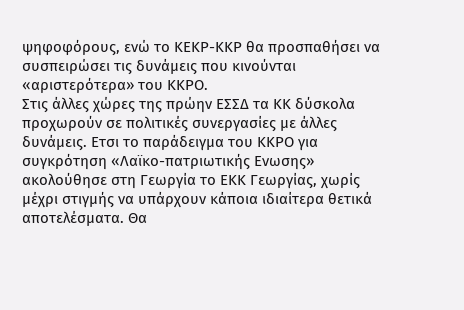ψηφοφόρους, ενώ το ΚΕΚΡ-ΚΚΡ θα προσπαθήσει να συσπειρώσει τις δυνάμεις που κινούνται «αριστερότερα» του ΚΚΡΟ.
Στις άλλες χώρες της πρώην ΕΣΣΔ τα ΚΚ δύσκολα προχωρούν σε πολιτικές συνεργασίες με άλλες δυνάμεις. Ετσι το παράδειγμα του ΚΚΡΟ για συγκρότηση «Λαϊκο-πατριωτικής Ενωσης» ακολούθησε στη Γεωργία το ΕΚΚ Γεωργίας, χωρίς μέχρι στιγμής να υπάρχουν κάποια ιδιαίτερα θετικά αποτελέσματα. Θα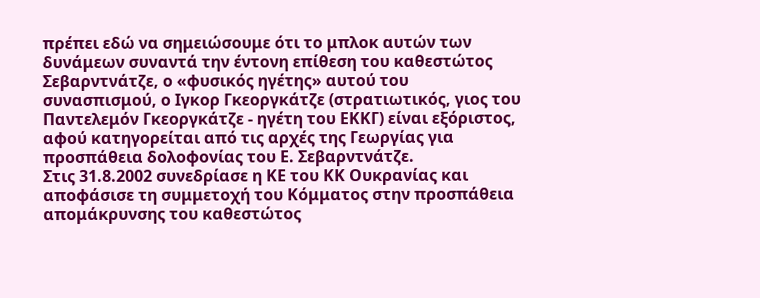πρέπει εδώ να σημειώσουμε ότι το μπλοκ αυτών των δυνάμεων συναντά την έντονη επίθεση του καθεστώτος Σεβαρντνάτζε, ο «φυσικός ηγέτης» αυτού του συνασπισμού, ο Ιγκορ Γκεοργκάτζε (στρατιωτικός, γιος του Παντελεμόν Γκεοργκάτζε - ηγέτη του ΕΚΚΓ) είναι εξόριστος, αφού κατηγορείται από τις αρχές της Γεωργίας για προσπάθεια δολοφονίας του Ε. Σεβαρντνάτζε.
Στις 31.8.2002 συνεδρίασε η ΚΕ του ΚΚ Ουκρανίας και αποφάσισε τη συμμετοχή του Κόμματος στην προσπάθεια απομάκρυνσης του καθεστώτος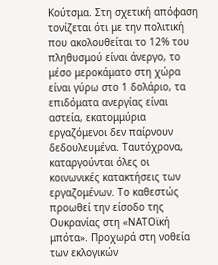Κούτσμα. Στη σχετική απόφαση τονίζεται ότι με την πολιτική που ακολουθείται το 12% του πληθυσμού είναι άνεργο, το μέσο μεροκάματο στη χώρα είναι γύρω στο 1 δολάριο, τα επιδόματα ανεργίας είναι αστεία, εκατομμύρια εργαζόμενοι δεν παίρνουν δεδουλευμένα. Ταυτόχρονα, καταργούνται όλες οι κοινωνικές κατακτήσεις των εργαζομένων. Το καθεστώς προωθεί την είσοδο της Ουκρανίας στη «ΝΑΤΟϊκή μπότα». Προχωρά στη νοθεία των εκλογικών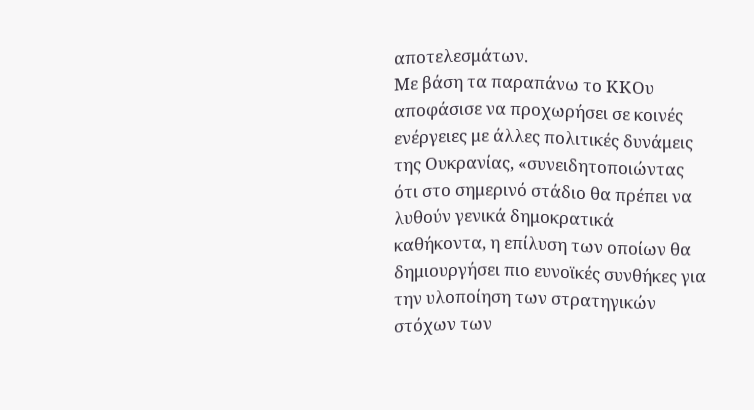αποτελεσμάτων.
Με βάση τα παραπάνω το ΚΚΟυ αποφάσισε να προχωρήσει σε κοινές ενέργειες με άλλες πολιτικές δυνάμεις της Ουκρανίας, «συνειδητοποιώντας ότι στο σημερινό στάδιο θα πρέπει να λυθούν γενικά δημοκρατικά καθήκοντα, η επίλυση των οποίων θα δημιουργήσει πιο ευνοϊκές συνθήκες για την υλοποίηση των στρατηγικών στόχων των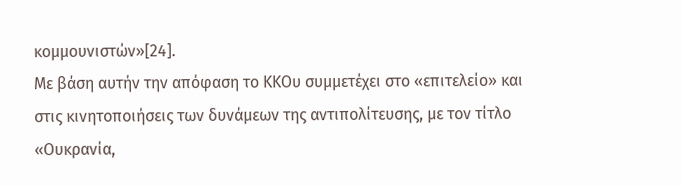κομμουνιστών»[24].
Με βάση αυτήν την απόφαση το ΚΚΟυ συμμετέχει στο «επιτελείο» και στις κινητοποιήσεις των δυνάμεων της αντιπολίτευσης, με τον τίτλο «Ουκρανία,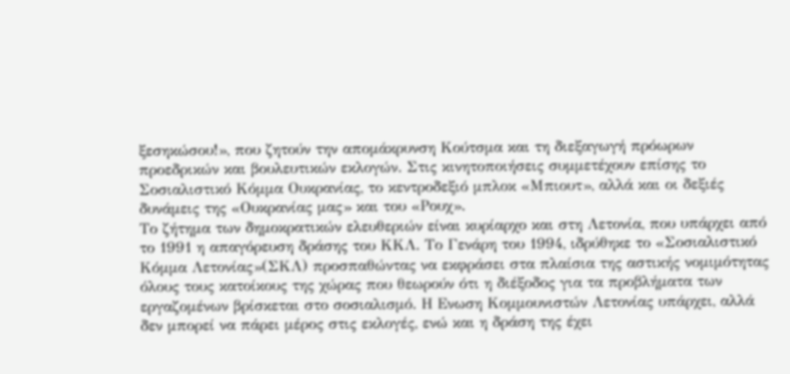ξεσηκώσου!», που ζητούν την απομάκρυνση Κούτσμα και τη διεξαγωγή πρόωρων προεδρικών και βουλευτικών εκλογών. Στις κινητοποιήσεις συμμετέχουν επίσης το Σοσιαλιστικό Κόμμα Ουκρανίας, το κεντροδεξιό μπλοκ «Μπιουτ», αλλά και οι δεξιές δυνάμεις της «Ουκρανίας μας» και του «Ρουχ».
Το ζήτημα των δημοκρατικών ελευθεριών είναι κυρίαρχο και στη Λετονία, που υπάρχει από το 1991 η απαγόρευση δράσης του ΚΚΛ. Το Γενάρη του 1994, ιδρύθηκε το «Σοσιαλιστικό Κόμμα Λετονίας»(ΣΚΛ) προσπαθώντας να εκφράσει στα πλαίσια της αστικής νομιμότητας όλους τους κατοίκους της χώρας που θεωρούν ότι η διέξοδος για τα προβλήματα των εργαζομένων βρίσκεται στο σοσιαλισμό. Η Ενωση Κομμουνιστών Λετονίας υπάρχει, αλλά δεν μπορεί να πάρει μέρος στις εκλογές, ενώ και η δράση της έχει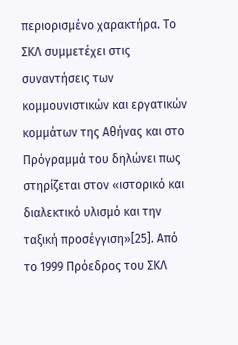περιορισμένο χαρακτήρα. Το ΣΚΛ συμμετέχει στις συναντήσεις των κομμουνιστικών και εργατικών κομμάτων της Αθήνας και στο Πρόγραμμά του δηλώνει πως στηρίζεται στον «ιστορικό και διαλεκτικό υλισμό και την ταξική προσέγγιση»[25]. Από το 1999 Πρόεδρος του ΣΚΛ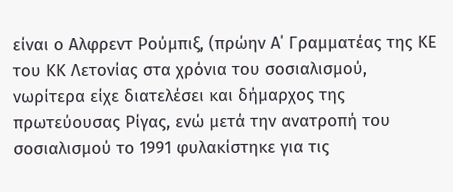είναι ο Αλφρεντ Ρούμπιξ, (πρώην Α΄ Γραμματέας της ΚΕ του ΚΚ Λετονίας στα χρόνια του σοσιαλισμού, νωρίτερα είχε διατελέσει και δήμαρχος της πρωτεύουσας Ρίγας, ενώ μετά την ανατροπή του σοσιαλισμού το 1991 φυλακίστηκε για τις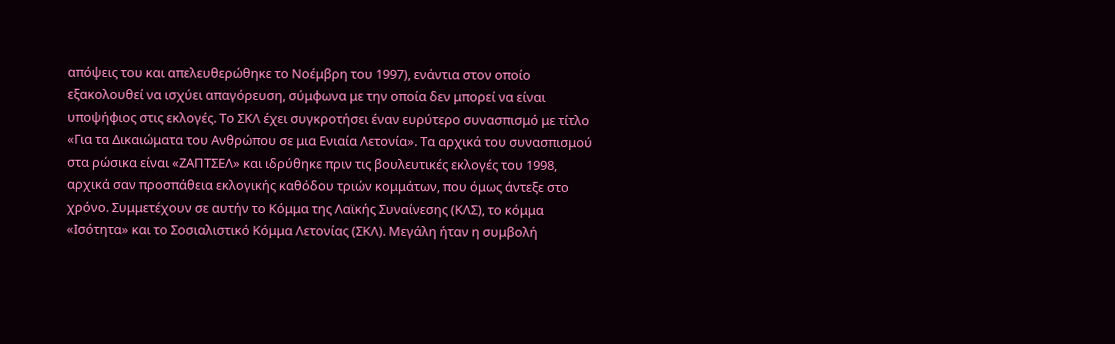απόψεις του και απελευθερώθηκε το Νοέμβρη του 1997), ενάντια στον οποίο εξακολουθεί να ισχύει απαγόρευση, σύμφωνα με την οποία δεν μπορεί να είναι υποψήφιος στις εκλογές. Το ΣΚΛ έχει συγκροτήσει έναν ευρύτερο συνασπισμό με τίτλο «Για τα Δικαιώματα του Ανθρώπου σε μια Ενιαία Λετονία». Τα αρχικά του συνασπισμού στα ρώσικα είναι «ΖΑΠΤΣΕΛ» και ιδρύθηκε πριν τις βουλευτικές εκλογές του 1998, αρχικά σαν προσπάθεια εκλογικής καθόδου τριών κομμάτων, που όμως άντεξε στο χρόνο. Συμμετέχουν σε αυτήν το Κόμμα της Λαϊκής Συναίνεσης (ΚΛΣ), το κόμμα «Ισότητα» και το Σοσιαλιστικό Κόμμα Λετονίας (ΣΚΛ). Μεγάλη ήταν η συμβολή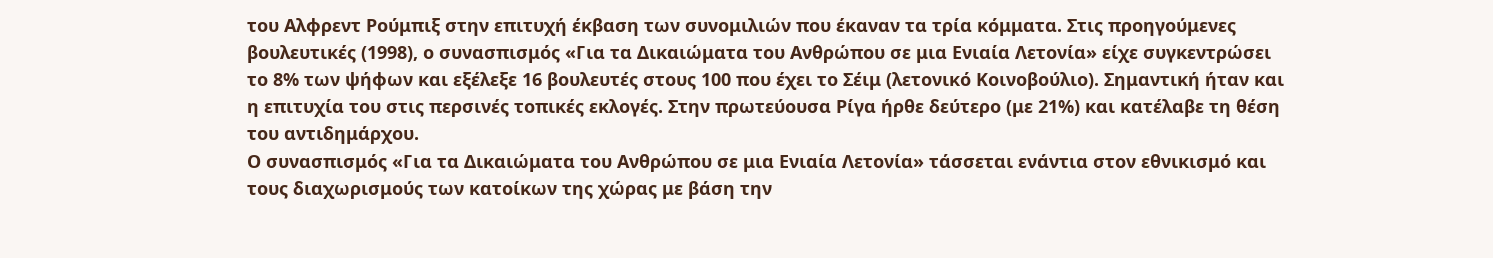του Αλφρεντ Ρούμπιξ στην επιτυχή έκβαση των συνομιλιών που έκαναν τα τρία κόμματα. Στις προηγούμενες βουλευτικές (1998), ο συνασπισμός «Για τα Δικαιώματα του Ανθρώπου σε μια Ενιαία Λετονία» είχε συγκεντρώσει το 8% των ψήφων και εξέλεξε 16 βουλευτές στους 100 που έχει το Σέιμ (λετονικό Κοινοβούλιο). Σημαντική ήταν και η επιτυχία του στις περσινές τοπικές εκλογές. Στην πρωτεύουσα Ρίγα ήρθε δεύτερο (με 21%) και κατέλαβε τη θέση του αντιδημάρχου.
Ο συνασπισμός «Για τα Δικαιώματα του Ανθρώπου σε μια Ενιαία Λετονία» τάσσεται ενάντια στον εθνικισμό και τους διαχωρισμούς των κατοίκων της χώρας με βάση την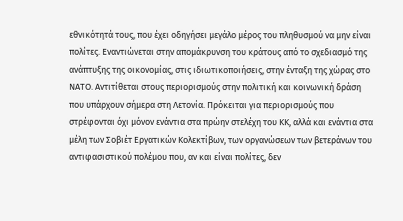εθνικότητά τους, που έχει οδηγήσει μεγάλο μέρος του πληθυσμού να μην είναι πολίτες. Εναντιώνεται στην απομάκρυνση του κράτους από το σχεδιασμό της ανάπτυξης της οικονομίας, στις ιδιωτικοποιήσεις, στην ένταξη της χώρας στο ΝΑΤΟ. Αντιτίθεται στους περιορισμούς στην πολιτική και κοινωνική δράση που υπάρχουν σήμερα στη Λετονία. Πρόκειται για περιορισμούς που στρέφονται όχι μόνον ενάντια στα πρώην στελέχη του ΚΚ, αλλά και ενάντια στα μέλη των Σοβιέτ Εργατικών Κολεκτίβων, των οργανώσεων των βετεράνων του αντιφασιστικού πολέμου που, αν και είναι πολίτες, δεν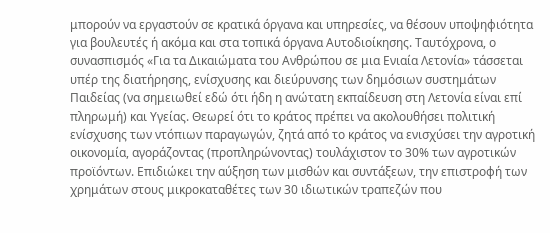μπορούν να εργαστούν σε κρατικά όργανα και υπηρεσίες, να θέσουν υποψηφιότητα για βουλευτές ή ακόμα και στα τοπικά όργανα Αυτοδιοίκησης. Ταυτόχρονα, ο συνασπισμός «Για τα Δικαιώματα του Ανθρώπου σε μια Ενιαία Λετονία» τάσσεται υπέρ της διατήρησης, ενίσχυσης και διεύρυνσης των δημόσιων συστημάτων Παιδείας (να σημειωθεί εδώ ότι ήδη η ανώτατη εκπαίδευση στη Λετονία είναι επί πληρωμή) και Υγείας. Θεωρεί ότι το κράτος πρέπει να ακολουθήσει πολιτική ενίσχυσης των ντόπιων παραγωγών, ζητά από το κράτος να ενισχύσει την αγροτική οικονομία, αγοράζοντας (προπληρώνοντας) τουλάχιστον το 30% των αγροτικών προϊόντων. Επιδιώκει την αύξηση των μισθών και συντάξεων, την επιστροφή των χρημάτων στους μικροκαταθέτες των 30 ιδιωτικών τραπεζών που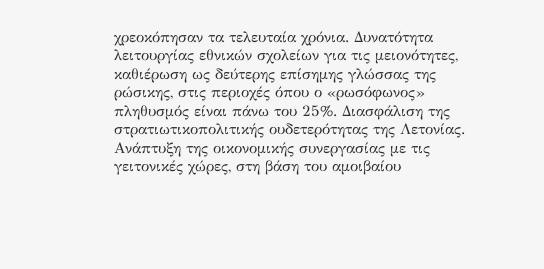χρεοκόπησαν τα τελευταία χρόνια. Δυνατότητα λειτουργίας εθνικών σχολείων για τις μειονότητες, καθιέρωση ως δεύτερης επίσημης γλώσσας της ρώσικης, στις περιοχές όπου ο «ρωσόφωνος» πληθυσμός είναι πάνω του 25%. Διασφάλιση της στρατιωτικοπολιτικής ουδετερότητας της Λετονίας. Ανάπτυξη της οικονομικής συνεργασίας με τις γειτονικές χώρες, στη βάση του αμοιβαίου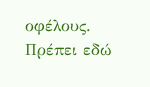οφέλους. Πρέπει εδώ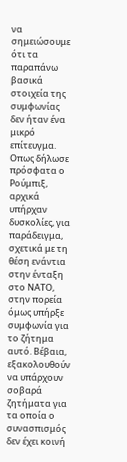να σημειώσουμε ότι τα παραπάνω βασικά στοιχεία της συμφωνίας δεν ήταν ένα μικρό επίτευγμα. Οπως δήλωσε πρόσφατα ο Ρούμπιξ, αρχικά υπήρχαν δυσκολίες, για παράδειγμα, σχετικά με τη θέση ενάντια στην ένταξη στο ΝΑΤΟ, στην πορεία όμως υπήρξε συμφωνία για το ζήτημα αυτό. Βέβαια, εξακολουθούν να υπάρχουν σοβαρά ζητήματα για τα οποία ο συνασπισμός δεν έχει κοινή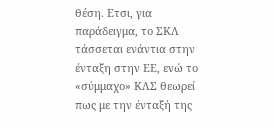θέση. Ετσι, για παράδειγμα, το ΣΚΛ τάσσεται ενάντια στην ένταξη στην ΕΕ, ενώ το «σύμμαχο» ΚΛΣ θεωρεί πως με την ένταξή της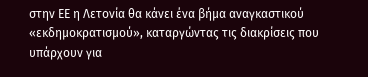στην ΕΕ η Λετονία θα κάνει ένα βήμα αναγκαστικού «εκδημοκρατισμού», καταργώντας τις διακρίσεις που υπάρχουν για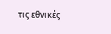τις εθνικές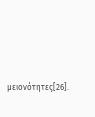μειονότητες[26].